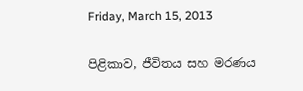Friday, March 15, 2013

පිළිකාව, ජීවිතය සහ මරණය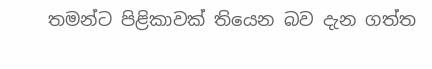තමන්ට පිළිකාවක් තියෙන බව දැන ගත්ත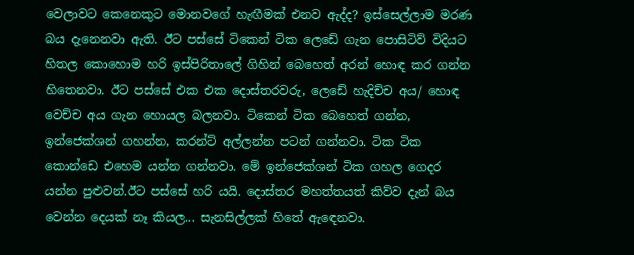වෙලාවට කෙනෙකුට මොනවගේ හැඟීමක් එනව ඇද්ද? ඉස්සෙල්ලාම මරණ බය දැනෙනවා ඇති. ඊට පස්සේ ටිකෙන් ටික ලෙඩේ ගැන පොසිටිව් විදියට හිතල කොහොම හරි ඉස්පිරිතාලේ ගිහින් බෙහෙත් අරන් හොඳ කර ගන්න හිතෙනවා. ඊට පස්සේ එක එක දොස්තරවරු, ලෙඩේ හැදිච්ච අය/ හොඳ වෙච්ච අය ගැන හොයල බලනවා. ටිකෙන් ටික බෙහෙත් ගන්න, ඉන්ජෙක්ශන් ගහන්න, කරන්ට් අල්ලන්න පටන් ගන්නවා. ටික ටික කොන්ඩෙ එහෙම යන්න ගන්නවා. මේ ඉන්ජෙක්ශන් ටික ගහල ගෙදර යන්න පුළුවන්.ඊට පස්සේ හරි යයි. දොස්තර මහත්තයත් කිව්ව දැන් බය වෙන්න දෙයක් නෑ කියල... සැනසිල්ලක් හිතේ ඇඳෙනවා.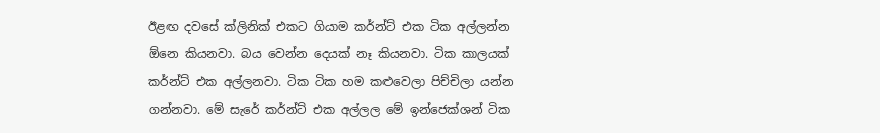ඊළඟ දවසේ ක්ලිනික් එකට ගියාම කර්න්ට් එක ටික අල්ලන්න ඕනෙ කියනවා. බය වෙන්න දෙයක් නෑ කියනවා. ටික කාලයක් කර්න්ට් එක අල්ලනවා. ටික ටික හම කළුවෙලා පිච්චිලා යන්න ගන්නවා. මේ සැරේ කර්න්ට් එක අල්ලල මේ ඉන්ජෙක්ශන් ටික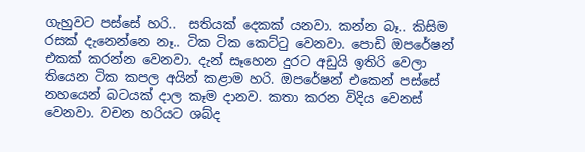ගැහුවට පස්සේ හරි..  සතියක් දෙකක් යනවා. කන්න බෑ.. කිසිම රසක් දැනෙන්නෙ නෑ.. ටික ටික කෙට්ටු වෙනවා. පොඩි ඔපරේෂන් එකක් කරන්න වෙනවා. දැන් සෑහෙන දුරට අඩුයි ඉතිරි වෙලා තියෙන ටික කපල අයින් කළාම හරි. ඔපරේෂන් එකෙන් පස්සේ නහයෙන් බටයක් දාල කෑම දානව. කතා කරන විදිය වෙනස් වෙනවා. වචන හරියට ශබ්ද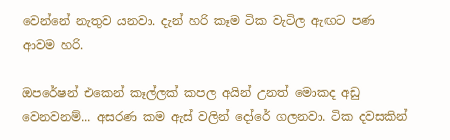වෙන්නේ නැතුව යනවා. දැන් හරි කෑම ටික වැටිල ඇඟට පණ ආවම හරි.

ඔපරේෂන් එකෙන් කෑල්ලක් කපල අයින් උනත් මොකද අඩු වෙනවනම්... අසරණ කම ඇස් වලින් දෝරේ ගලනවා. ටික දවසකින්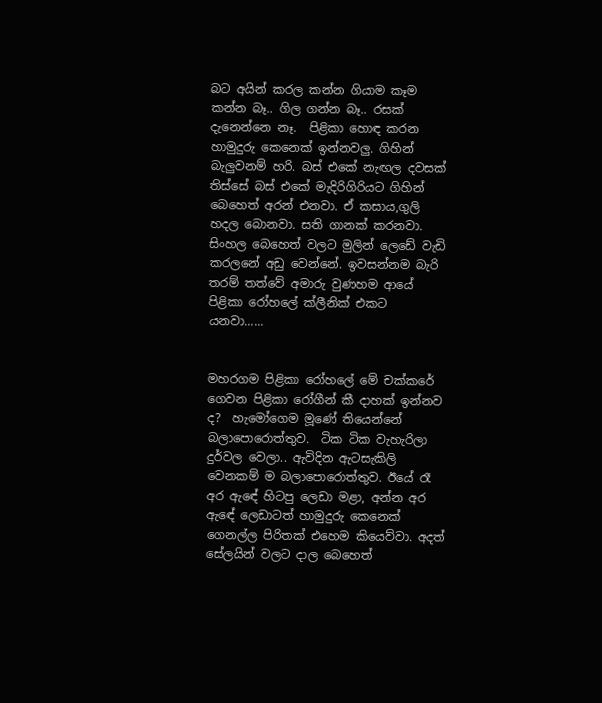බට අයින් කරල කන්න ගියාම කෑම කන්න බෑ.. ගිල ගන්න බෑ.. රසක් දැනෙන්නෙ නෑ.  පිළිකා හොඳ කරන හාමුදුරු කෙනෙක් ඉන්නවලු. ගිහින් බැලුවනම් හරි. බස් එකේ නැඟල දවසක් තිස්සේ බස් එකේ මැදිරිගිරියට ගිහින් බෙහෙත් අරන් එනවා. ඒ කසාය,ගුලි හදල බොනවා. සති ගානක් කරනවා. සිංහල බෙහෙත් වලට මුලින් ලෙඩේ වැඩි කරලනේ අඩු වෙන්නේ. ඉවසන්නම බැරි තරම් තත්වේ අමාරු වුණහම ආයේ පිළිකා රෝහලේ ක්ලීනික් එකට යනවා......


මහරගම පිළිකා රෝහලේ මේ චක්කරේ ගෙවන පිළිකා රෝගීන් කී දාහක් ඉන්නව ද?  හැමෝගෙම මූණේ තියෙන්නේ බලාපොරොත්තුව.  ටික ටික වැහැරිලා දුර්වල වෙලා.. ඇවිදින ඇටසැකිලි වෙනකම් ම බලාපොරොත්තුව. ඊයේ රෑ අර ඇඳේ හිටපු ලෙඩා මළා, අන්න අර ඇඳේ ලෙඩාටත් හාමුදුරු කෙනෙක් ගෙනල්ල පිරිතක් එහෙම කියෙව්වා. අදත් සේලයින් වලට දාල බෙහෙත්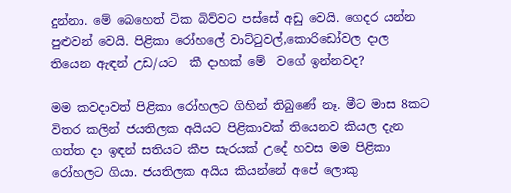දුන්නා. මේ බෙහෙත් ටික බිව්වට පස්සේ අඩු වෙයි. ගෙදර යන්න පුළුවන් වෙයි. පිළිකා රෝහලේ වාට්ටුවල්,කොරිඩෝවල දාල තියෙන ඇඳන් උඩ/යට  කී දාහක් මේ  වගේ ඉන්නවද?

මම කවදාවත් පිළිකා රෝහලට ගිහින් තිබුණේ නෑ. මීට මාස 8කට විතර කලින් ජයතිලක අයියට පිළිකාවක් තියෙනව කියල දැන ගත්ත දා ඉඳන් සතියට කීප සැරයක් උදේ හවස මම පිළිකා රෝහලට ගියා. ජයතිලක අයිය කියන්නේ අපේ ලොකු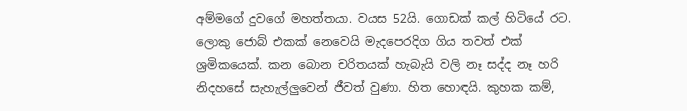අම්මගේ දුවගේ මහත්තයා. වයස 52යි. ගොඩක් කල් හිටියේ රට. ලොකු ජොබ් එකක් නෙවෙයි මැදපෙරදිග ගිය තවත් එක් ශ්‍රමිකයෙක්. කන බොන චරිතයක් හැබැයි වලි නෑ සද්ද නෑ හරි නිදහසේ සැහැල්ලුවෙන් ජීවත් වුණා. හිත හොඳයි. කුහක කම්,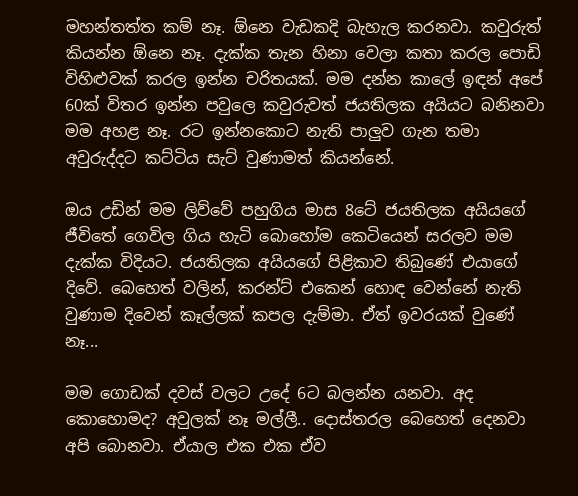මහන්තත්ත කම් නෑ. ඕනෙ වැඩකදි බැහැල කරනවා. කවුරුත් කියන්න ඕනෙ නෑ. දැක්ක තැන හිනා වෙලා කතා කරල පොඩි විහිළුවක් කරල ඉන්න චරිතයක්. මම දන්න කාලේ ඉඳන් අපේ 60ක් විතර ඉන්න පවුලෙ කවුරුවත් ජයතිලක අයියට බනිනවා මම අහළ නෑ. රට ඉන්නකොට නැති පාලුව ගැන තමා අවුරුද්දට කට්ටිය සැට් වුණාමත් කියන්නේ.

ඔය උඩින් මම ලිව්වේ පහුගිය මාස 8ටේ ජයතිලක අයියගේ ජීවිතේ ගෙවිල ගිය හැටි බොහෝම කෙටියෙන් සරලව මම දැක්ක විදියට. ජයතිලක අයියගේ පිළිකාව තිබුණේ එයාගේ දිවේ. බෙහෙත් වලින්, කරන්ට් එකෙන් හොඳ වෙන්නේ නැති වුණාම දිවෙන් කෑල්ලක් කපල දැම්මා. ඒත් ඉවරයක් වුණේ නෑ...

මම ගොඩක් දවස් වලට උදේ 6ට බලන්න යනවා. අද කොහොමද? අවුලක් නෑ මල්ලී.. දොස්තරල බෙහෙත් දෙනවා අපි බොනවා. ඒයාල එක එක ඒව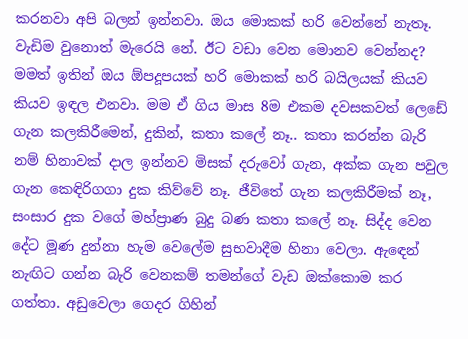කරනවා අපි බලන් ඉන්නවා. ඔය මොකක් හරි වෙන්නේ නැතෑ. වැඩිම වුනොත් මැරෙයි නේ. ඊට වඩා වෙන මොනව වෙන්නද? මමත් ඉතින් ඔය ඕපදූපයක් හරි මොකක් හරි බයිලයක් කියව කියව ඉඳල එනවා. මම ඒ ගිය මාස 8ම එකම දවසකවත් ලෙඩේ ගැන කලකිරීමෙන්, දුකින්, කතා කලේ නෑ.. කතා කරන්න බැරි නම් හිනාවක් දාල ඉන්නව මිසක් දරුවෝ ගැන, අක්ක ගැන පවුල ගැන කෙඳිරිගගා දුක කිව්වේ නෑ. ජීවිතේ ගැන කලකිරීමක් නෑ, සංසාර දුක වගේ මහ්ප්‍රාණ බුදු බණ කතා කලේ නෑ. සිද්ද වෙන දේට මූණ දුන්නා හැම වෙලේම සුභවාදීම හිනා වෙලා. ඇඳෙන් නැඟිට ගන්න බැරි වෙනකම් තමන්ගේ වැඩ ඔක්කොම කර ගත්තා. අඩුවෙලා ගෙදර ගිහින්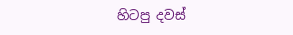හිටපු දවස්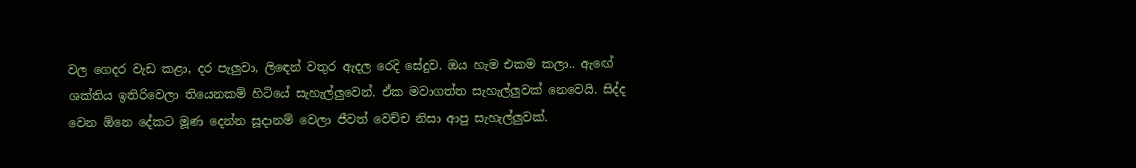වල ගෙදර වැඩ කළා, දර පැලුවා, ලිඳෙන් වතුර ඇදල රෙදි සේදුව. ඔය හැම එකම කලා.. ඇඟේ ශක්තිය ඉතිරිවෙලා තියෙනකම් හිටියේ සැහැල්ලුවෙන්. ඒක මවාගත්ත සැහැල්ලුවක් නෙවෙයි. සිද්ද වෙන ඕනෙ දේකට මූණ දෙන්න සූදානම් වෙලා ජීවත් වෙච්ච නිසා ආපු සැහැල්ලුවක්.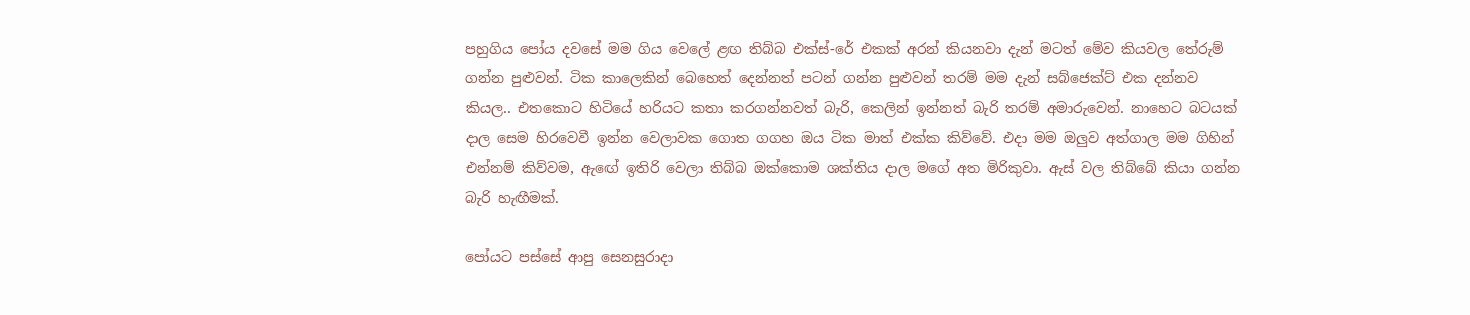පහුගිය පෝය දවසේ මම ගිය වෙලේ ළඟ තිබ්බ එක්ස්-රේ එකක් අරන් කියනවා දැන් මටත් මේව කියවල තේරුම් ගන්න පුළුවන්. ටික කාලෙකින් බෙහෙත් දෙන්නත් පටන් ගන්න පුළුවන් තරම් මම දැන් සබ්ජෙක්ට් එක දන්නව කියල.. එතකොට හිටියේ හරියට කතා කරගන්නවත් බැරි, කෙලින් ඉන්නත් බැරි තරම් අමාරුවෙන්. නාහෙට බටයක් දාල සෙම හිරවෙවී ඉන්න වෙලාවක ගොත ගගහ ඔය ටික මාත් එක්ක කිව්වේ. එදා මම ඔලුව අත්ගාල මම ගිහින් එන්නම් කිව්වම, ඇඟේ ඉතිරි වෙලා තිබ්බ ඔක්කොම ශක්තිය දාල මගේ අත මිරිකුවා. ඇස් වල තිබ්බේ කියා ගන්න බැරි හැඟීමක්.

පෝයට පස්සේ ආපු සෙනසුරාදා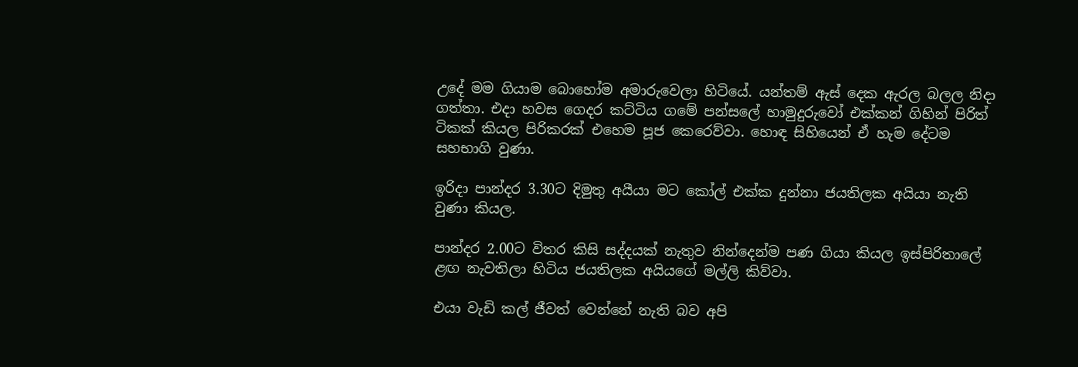උදේ මම ගියාම බොහෝම අමාරුවෙලා හිටියේ. යන්තම් ඇස් දෙක ඇරල බලල නිදා ගත්තා. එදා හවස ගෙදර කට්ටිය ගමේ පන්සලේ හාමුදුරුවෝ එක්කන් ගිහින් පිරිත් ටිකක් කියල පිරිකරක් එහෙම පූජ කෙරෙව්වා. හොඳ සිහියෙන් ඒ හැම දේටම සහභාගි වුණා.

ඉරිදා පාන්දර 3.30ට දිමුතු අයීයා මට කෝල් එක්ක දුන්නා ජයතිලක අයියා නැති වුණා කියල.

පාන්දර 2.00ට විතර කිසි සද්දයක් නැතුව නින්දෙන්ම පණ ගියා කියල ඉස්පිරිතාලේ ළඟ නැවතිලා හිටිය ජයතිලක අයියගේ මල්ලි කිව්වා.

එයා වැඩි කල් ජීවත් වෙන්නේ නැති බව අපි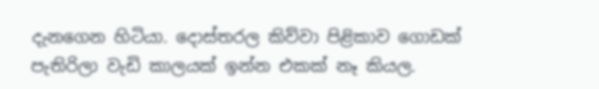දැනගෙන හිටියා. දොස්තරල කිව්වා පිළිකාව ගොඩක් පැතිරිලා වැඩි කාලයක් ඉන්න එකක් නෑ කියල.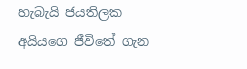හැබැයි ජයතිලක අයියගෙ ජීවිතේ ගැන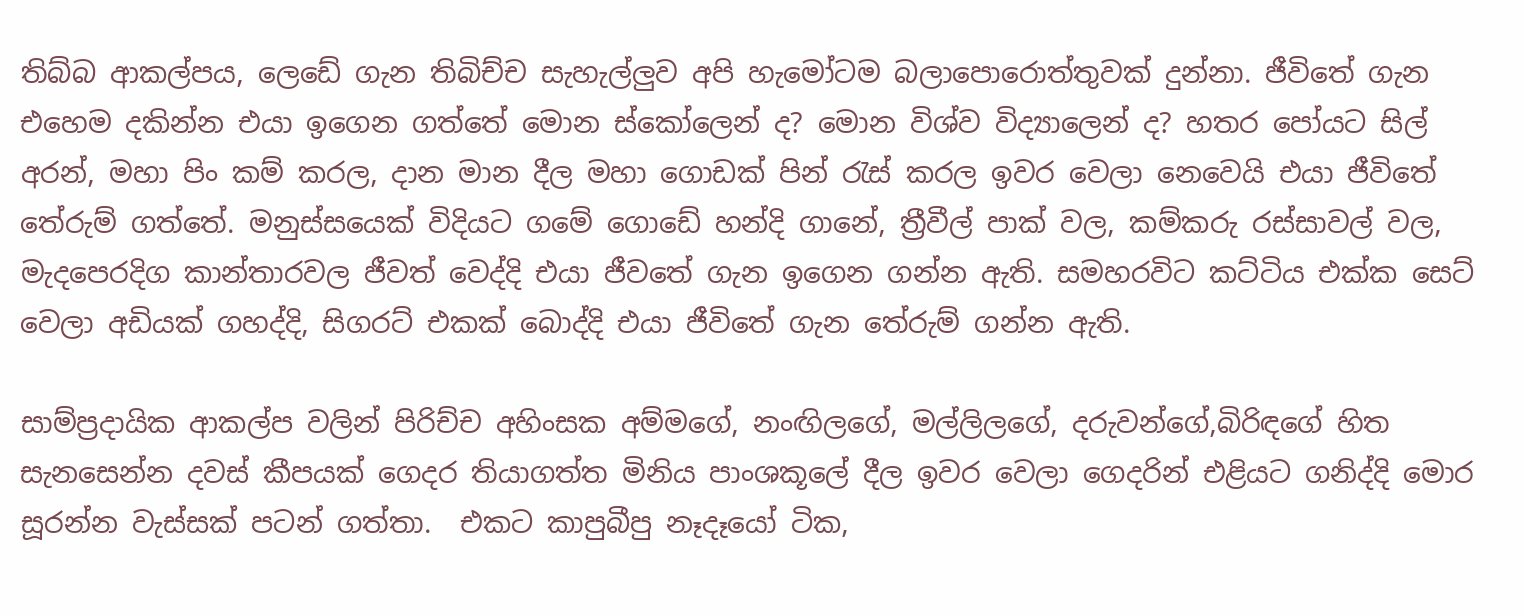තිබ්බ ආකල්පය, ලෙඩේ ගැන තිබිච්ච සැහැල්ලුව අපි හැමෝටම බලාපොරොත්තුවක් දුන්නා. ජීවිතේ ගැන එහෙම දකින්න එයා ඉගෙන ගත්තේ මොන ස්කෝලෙන් ද? මොන විශ්ව විද්‍යාලෙන් ද? හතර පෝයට සිල් අරන්, මහා පිං කම් කරල, දාන මාන දීල මහා ගොඩක් පින් රැස් කරල ඉවර වෙලා නෙවෙයි එයා ජීවිතේ තේරුම් ගත්තේ. මනුස්සයෙක් විදියට ගමේ ගොඩේ හන්දි ගානේ, ත්‍රීවීල් පාක් වල, කම්කරු රස්සාවල් වල, මැදපෙරදිග කාන්තාරවල ජීවත් වෙද්දි එයා ජීවතේ ගැන ඉගෙන ගන්න ඇති. සමහරවිට කට්ටිය එක්ක සෙට් වෙලා අඩියක් ගහද්දි, සිගරට් එකක් බොද්දි එයා ජීවිතේ ගැන තේරුම් ගන්න ඇති.

සාම්ප්‍රදායික ආකල්ප වලින් පිරිච්ච අහිංසක අම්මගේ, නංඟිලගේ, මල්ලිලගේ, දරුවන්ගේ,බිරිඳගේ හිත සැනසෙන්න දවස් කීපයක් ගෙදර තියාගත්ත මිනිය පාංශකූලේ දීල ඉවර වෙලා ගෙදරින් එළියට ගනිද්දි මොර සූරන්න වැස්සක් පටන් ගත්තා.  එකට කාපුබීපු නෑදෑයෝ ටික,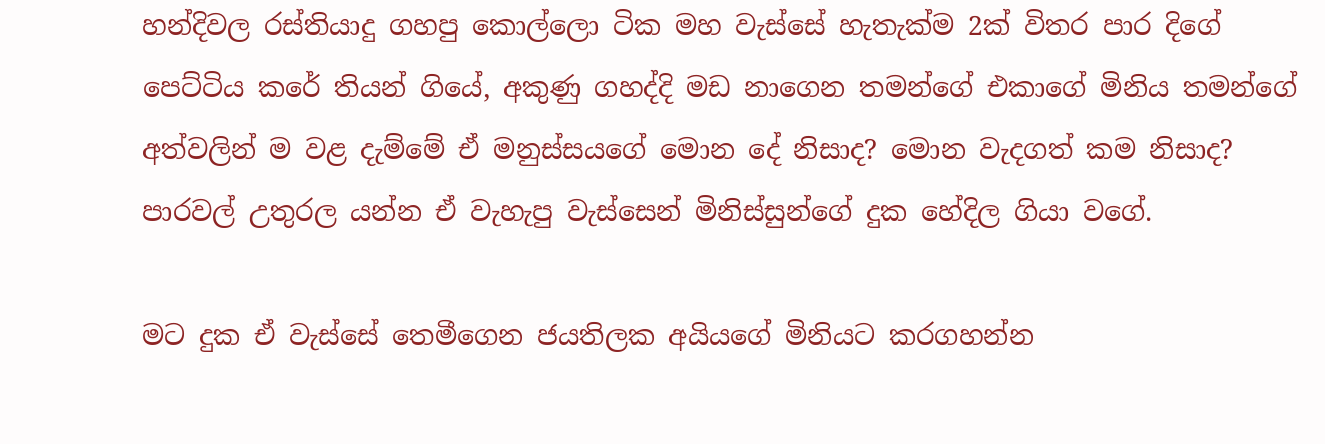හන්දිවල රස්තියාදු ගහපු කොල්ලො ටික මහ වැස්සේ හැතැක්ම 2ක් විතර පාර දිගේ පෙට්ටිය කරේ තියන් ගියේ, අකුණු ගහද්දි මඩ නාගෙන තමන්ගේ එකාගේ මිනිය තමන්ගේ අත්වලින් ම වළ දැම්මේ ඒ මනුස්සයගේ මොන දේ නිසාද? මොන වැදගත් කම නිසාද?  පාරවල් උතුරල යන්න ඒ වැහැපු වැස්සෙන් මිනිස්සුන්ගේ දුක හේදිල ගියා වගේ.

මට දුක ඒ වැස්සේ තෙමීගෙන ජයතිලක අයියගේ මිනියට කරගහන්න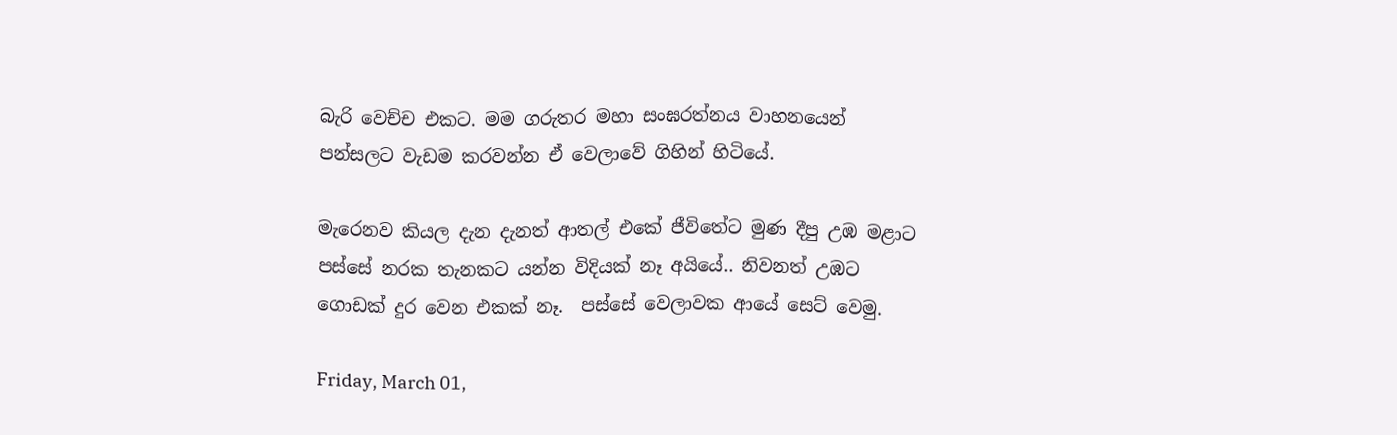බැරි වෙච්ච එකට. මම ගරුතර මහා සංඝරත්නය වාහනයෙන් පන්සලට වැඩම කරවන්න ඒ වෙලාවේ ගිහින් හිටියේ.

මැරෙනව කියල දැන දැනත් ආතල් එකේ ජීවිතේට මුණ දීපු උඹ මළාට පස්සේ නරක තැනකට යන්න විදියක් නෑ අයියේ.. නිවනත් උඹට ගොඩක් දුර වෙන එකක් නෑ.  පස්සේ වෙලාවක ආයේ සෙට් වෙමු.

Friday, March 01,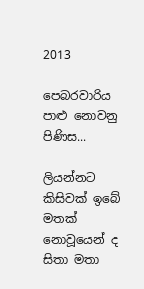2013

පෙබරවාරිය පාළු නොවනු පිණිස...

ලියන්නට කිසිවක් ඉබේ මතක් නොවූයෙන් ද
සිතා මතා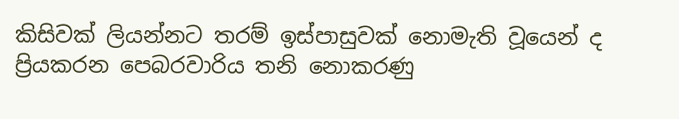කිසිවක් ලියන්නට තරම් ඉස්පාසුවක් නොමැති වූයෙන් ද
ප්‍රියකරන පෙබරවාරිය තනි නොකරණු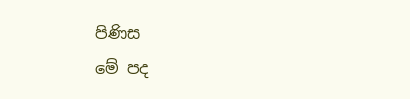පිණිස
මේ පද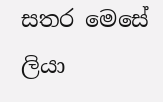සතර මෙසේ ලියා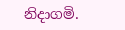නිදාගමි.